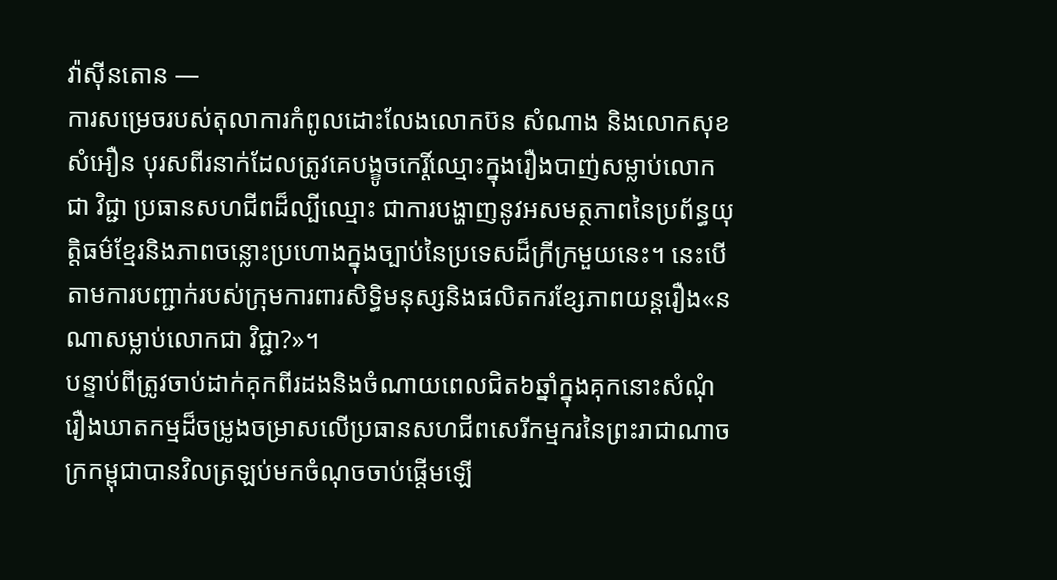វ៉ាស៊ីនតោន —
ការសម្រេចរបស់តុលាការកំពូលដោះលែងលោកប៊ន សំណាង និងលោកសុខ សំអឿន បុរសពីរនាក់ដែលត្រូវគេបង្ខូចកេរ្តិ៍ឈ្មោះក្នុងរឿងបាញ់សម្លាប់លោកជា វិជ្ជា ប្រធានសហជីពដ៏ល្បីឈ្មោះ ជាការបង្ហាញនូវអសមត្ថភាពនៃប្រព័ន្ធយុត្តិធម៌ខ្មែរនិងភាពចន្លោះប្រហោងក្នុងច្បាប់នៃប្រទេសដ៏ក្រីក្រមួយនេះ។ នេះបើតាមការបញ្ជាក់របស់ក្រុមការពារសិទ្ធិមនុស្សនិងផលិតករខ្សែភាពយន្តរឿង«នណាសម្លាប់លោកជា វិជ្ជា?»។
បន្ទាប់ពីត្រូវចាប់ដាក់គុកពីរដងនិងចំណាយពេលជិត៦ឆ្នាំក្នុងគុកនោះសំណុំរឿងឃាតកម្មដ៏ចម្រូងចម្រាសលើប្រធានសហជីពសេរីកម្មករនៃព្រះរាជាណាចក្រកម្ពុជាបានវិលត្រឡប់មកចំណុចចាប់ផ្តើមឡើ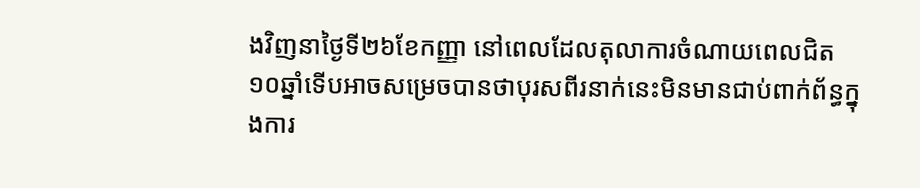ងវិញនាថ្ងៃទី២៦ខែកញ្ញា នៅពេលដែលតុលាការចំណាយពេលជិត១០ឆ្នាំទើបអាចសម្រេចបានថាបុរសពីរនាក់នេះមិនមានជាប់ពាក់ព័ន្ធក្នុងការ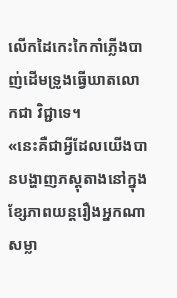លើកដៃកេះកៃកាំភ្លើងបាញ់ដើមទ្រូងធ្វើឃាតលោកជា វិជ្ជាទេ។
«នេះគឺជាអ្វីដែលយើងបានបង្ហាញភស្តុតាងនៅក្នុងខ្សែភាពយន្តរឿងអ្នកណាសម្លា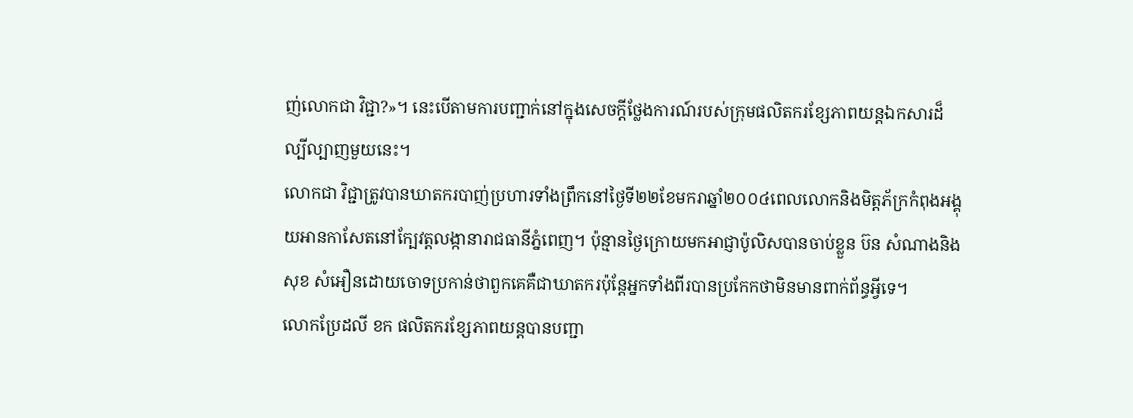ញ់លោកជា វិជ្ជា?»។ នេះបើតាមការបញ្ជាក់នៅក្នុងសេចក្តីថ្លែងការណ៍របស់ក្រុមផលិតករខ្សែភាពយន្តឯកសារដ៏ល្បីល្បាញមួយនេះ។
លោកជា វិជ្ជាត្រូវបានឃាតករបាញ់ប្រហារទាំងព្រឹកនៅថ្ងៃទី២២ខែមករាឆ្នាំ២០០៤ពេលលោកនិងមិត្តភ័ក្រកំពុងអង្គុយអានកាសែតនៅក្បែវត្តលង្កានារាជធានីភ្នំពេញ។ ប៉ុន្មានថ្ងៃក្រោយមកអាជ្ញាប៉ូលិសបានចាប់ខ្លួន ប៊ន សំណាងនិងសុខ សំអឿនដោយចោទប្រកាន់ថាពួកគេគឺជាឃាតករប៉ុន្តែអ្នកទាំងពីរបានប្រកែកថាមិនមានពាក់ព័ន្ធអ្វីទេ។
លោកប្រែដលី ខក ផលិតករខ្សែភាពយន្តបានបញ្ជា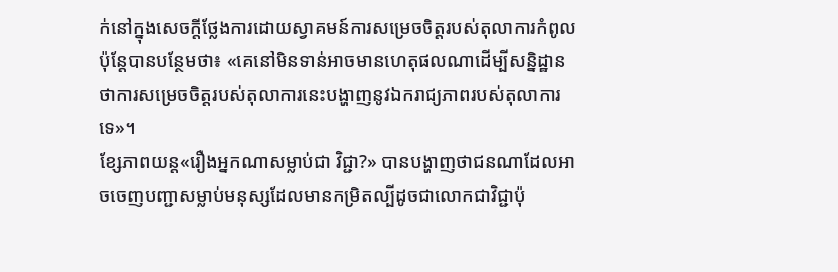ក់នៅក្នុងសេចក្តីថ្លែងការដោយស្វាគមន៍ការសម្រេចចិត្តរបស់តុលាការកំពូលប៉ុន្តែបានបន្ថែមថា៖ «គេនៅមិនទាន់អាចមានហេតុផលណាដើម្បីសន្និដ្ឋានថាការសម្រេចចិត្តរបស់តុលាការនេះបង្ហាញនូវឯករាជ្យភាពរបស់តុលាការទេ»។
ខ្សែភាពយន្ត«រឿងអ្នកណាសម្លាប់ជា វិជ្ជា?» បានបង្ហាញថាជនណាដែលអាចចេញបញ្ជាសម្លាប់មនុស្សដែលមានកម្រិតល្បីដូចជាលោកជាវិជ្ជាប៉ុ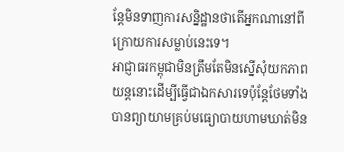ន្តែមិនទាញការសន្និដ្ឋានថាតើអ្នកណានៅពីក្រោយការសម្លាប់នេះទេ។
អាជ្ញាធរកម្ពុជាមិនត្រឹមតែមិនស្នើសុំយកភាពយន្តនោះដើម្បីធ្វើជាឯកសារទេប៉ុន្តែថែមទាំងបានព្យាយាមគ្រប់មធ្យោបាយហាមឃាត់មិន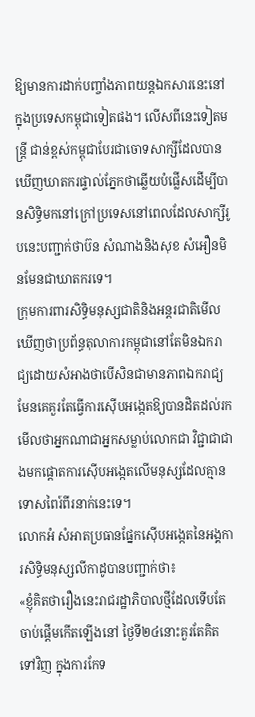ឱ្យមានការដាក់បញ្ចាំងភាពយន្តឯកសារនេះនៅក្នុងប្រទេសកម្ពុជាទៀតផង។ លើសពីនេះទៀតមន្ត្រី ជាន់ខ្ពស់កម្ពុជាបែរជាចោទសាក្សីដែលបានឃើញឃាតករផ្ទាល់ភ្នែកថាឆ្លើយបំផ្លើសដើម្បីបានសិទ្ធិមកនៅក្រៅប្រទេសនៅពេលដែលសាក្សីរូបនេះបញ្ជាក់ថាប៊ន សំណាងនិងសុខ សំអឿនមិនមែនជាឃាតករទេ។
ក្រុមការពារសិទ្ធិមនុស្សជាតិនិងអន្តរជាតិមើលឃើញថាប្រព័ន្ធតុលាការកម្ពុជានៅតែមិនឯករាជ្យដោយសំអាងថាបើសិនជាមានភាពឯករាជ្យមែនគេគួរតែធ្វើការស៊ើបអង្កេតឱ្យបានដិតដល់រកមើលថាអ្នកណាជាអ្នកសម្លាប់លោកជា វិជ្ជាជាជាងមកផ្តោតការស៊ើបអង្កេតលើមនុស្សដែលគ្មានទោសពៃរ៍ពីរនាក់នេះទេ។
លោកអំ សំអាតប្រធានផ្នែកស៊ើបអង្កេតនៃអង្គការសិទ្ធិមនុស្សលីកាដូបានបញ្ជាក់ថា៖
«ខ្ញុំគិតថារឿងនេះរាជរដ្ឋាភិបាលថ្មីដែលទើបតែចាប់ផ្តើមកើតឡើងនៅ ថ្ងៃទី២៤នោះគួរតែគិតទៅវិញ ក្នុងការកែទ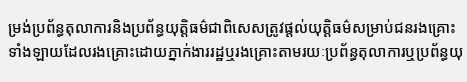ម្រង់ប្រព័ន្ធតុលាការនិងប្រព័ន្ធយុត្តិធម៌ជាពិសេសត្រូវផ្តល់យុត្តិធម៌សម្រាប់ជនរងគ្រោះទាំងឡាយដែលរងគ្រោះដោយភ្នាក់ងាររដ្ឋឬរងគ្រោះតាមរយៈប្រព័ន្ធតុលាការឬប្រព័ន្ធយុ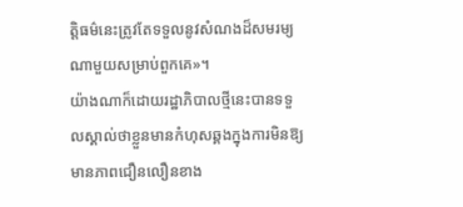ត្តិធម៌នេះត្រូវតែទទួលនូវសំណងដ៏សមរម្យណាមួយសម្រាប់ពួកគេ»។
យ៉ាងណាក៏ដោយរដ្ឋាភិបាលថ្មីនេះបានទទួលស្គាល់ថាខ្លួនមានកំហុសឆ្គងក្នុងការមិនឱ្យមានភាពជឿនលឿនខាង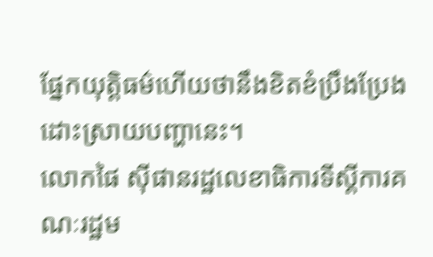ផ្នែកយុត្តិធម៌ហើយថានឹងខិតខំប្រឹងប្រែងដោះស្រាយបញ្ហានេះ។
លោកផៃ ស៊ីផានរដ្ឋលេខាធិការទីស្តីការគណៈរដ្ឋម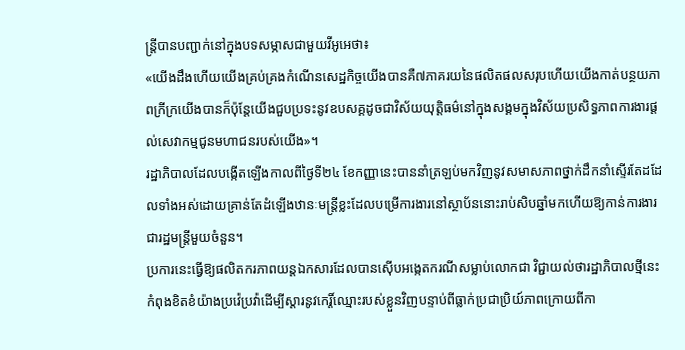ន្ត្រីបានបញ្ជាក់នៅក្នុងបទសម្ភាសជាមួយវីអូអេថា៖
«យើងដឹងហើយយើងគ្រប់គ្រងកំណើនសេដ្ឋកិច្ចយើងបានគឺ៧ភាគរយនៃផលិតផលសរុបហើយយើងកាត់បន្ថយភាពក្រីក្រយើងបានក៏ប៉ុន្តែយើងជួបប្រទះនូវឧបសគ្គដូចជាវិស័យយុត្តិធម៌នៅក្នុងសង្គមក្នុងវិស័យប្រសិទ្ធភាពការងារផ្តល់សេវាកម្មជូនមហាជនរបស់យើង»។
រដ្ឋាភិបាលដែលបង្កើតឡើងកាលពីថ្ងៃទី២៤ ខែកញ្ញានេះបាននាំត្រឡប់មកវិញនូវសមាសភាពថ្នាក់ដឹកនាំស្ទើរតែដដែលទាំងអស់ដោយគ្រាន់តែដំឡើងឋានៈមន្រ្តីខ្លះដែលបម្រើការងារនៅស្ថាប័ននោះរាប់សិបឆ្នាំមកហើយឱ្យកាន់ការងារជារដ្ឋមន្ត្រីមួយចំនួន។
ប្រការនេះធ្វើឱ្យផលិតករភាពយន្តឯកសារដែលបានស៊ើបអង្កេតករណីសម្លាប់លោកជា វិជ្ជាយល់ថារដ្ឋាភិបាលថ្មីនេះកំពុងខិតខំយ៉ាងប្រវ៉េប្រវ៉ាដើម្បីស្តារនូវកេរ្តិ៍ឈ្មោះរបស់ខ្លួនវិញបន្ទាប់ពីធ្លាក់ប្រជាប្រិយ៍ភាពក្រោយពីកា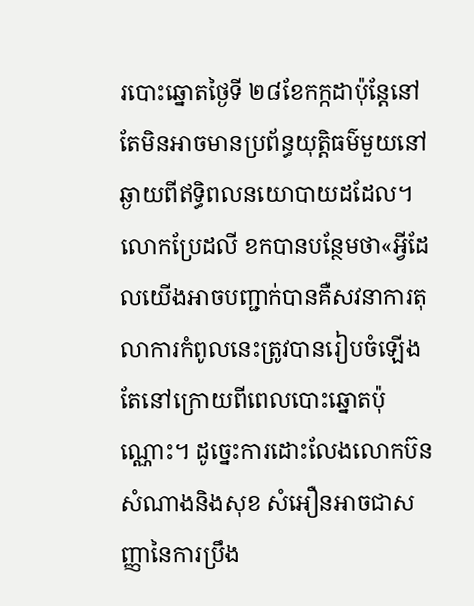របោះឆ្នោតថ្ងៃទី ២៨ខែកក្កដាប៉ុន្តែនៅតែមិនអាចមានប្រព័ន្ធយុត្តិធម៌មួយនៅឆ្ងាយពីឥទ្ធិពលនយោបាយដដែល។
លោកប្រែដលី ខកបានបន្ថែមថា«អ្វីដែលយើងអាចបញ្ជាក់បានគឺសវនាការតុលាការកំពូលនេះត្រូវបានរៀបចំឡើងតែនៅក្រោយពីពេលបោះឆ្នោតប៉ុណ្ណោះ។ ដូច្នេះការដោះលែងលោកប៊ន សំណាងនិងសុខ សំអឿនអាចជាសញ្ញានៃការប្រឹង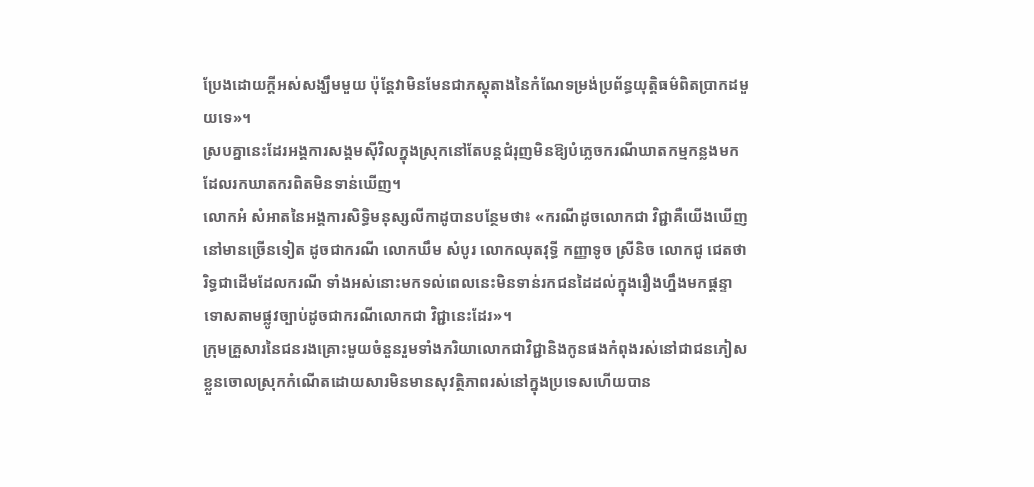ប្រែងដោយក្តីអស់សង្ឃឹមមួយ ប៉ុន្តែវាមិនមែនជាភស្តុតាងនៃកំណែទម្រង់ប្រព័ន្ធយុត្តិធម៌ពិតប្រាកដមួយទេ»។
ស្របគ្នានេះដែរអង្គការសង្គមស៊ីវិលក្នុងស្រុកនៅតែបន្តជំរុញមិនឱ្យបំភ្លេចករណីឃាតកម្មកន្លងមកដែលរកឃាតករពិតមិនទាន់ឃើញ។
លោកអំ សំអាតនៃអង្គការសិទ្ធិមនុស្សលីកាដូបានបន្ថែមថា៖ «ករណីដូចលោកជា វិជ្ជាគឺយើងឃើញនៅមានច្រើនទៀត ដូចជាករណី លោកឃឹម សំបូរ លោកឈុតវុទ្ធី កញ្ញាទូច ស្រីនិច លោកជូ ជេតថារិទ្ធជាដើមដែលករណី ទាំងអស់នោះមកទល់ពេលនេះមិនទាន់រកជនដៃដល់ក្នុងរឿងហ្នឹងមកផ្តន្ទាទោសតាមផ្លូវច្បាប់ដូចជាករណីលោកជា វិជ្ជានេះដែរ»។
ក្រុមគ្រួសារនៃជនរងគ្រោះមួយចំនួនរួមទាំងភរិយាលោកជាវិជ្ជានិងកូនផងកំពុងរស់នៅជាជនភៀសខ្លួនចោលស្រុកកំណើតដោយសារមិនមានសុវត្ថិភាពរស់នៅក្នុងប្រទេសហើយបាន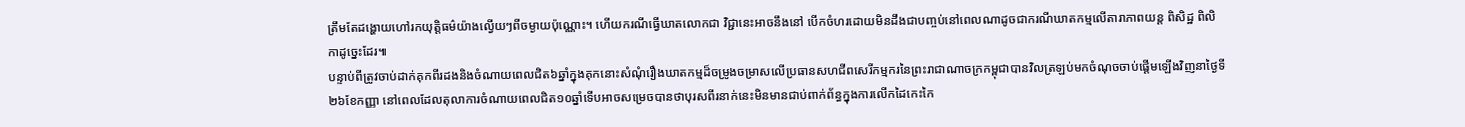ត្រឹមតែដង្ហោយហៅរកយុត្តិធម៌យ៉ាងល្វើយៗពីចម្ងាយប៉ុណ្ណោះ។ ហើយករណីធ្វើឃាតលោកជា វិជ្ជានេះអាចនឹងនៅ បើកចំហរដោយមិនដឹងជាបញ្ចប់នៅពេលណាដូចជាករណីឃាតកម្មលើតារាភាពយន្ត ពិសិដ្ឋ ពិលិកាដូច្នេះដែរ៕
បន្ទាប់ពីត្រូវចាប់ដាក់គុកពីរដងនិងចំណាយពេលជិត៦ឆ្នាំក្នុងគុកនោះសំណុំរឿងឃាតកម្មដ៏ចម្រូងចម្រាសលើប្រធានសហជីពសេរីកម្មករនៃព្រះរាជាណាចក្រកម្ពុជាបានវិលត្រឡប់មកចំណុចចាប់ផ្តើមឡើងវិញនាថ្ងៃទី២៦ខែកញ្ញា នៅពេលដែលតុលាការចំណាយពេលជិត១០ឆ្នាំទើបអាចសម្រេចបានថាបុរសពីរនាក់នេះមិនមានជាប់ពាក់ព័ន្ធក្នុងការលើកដៃកេះកៃ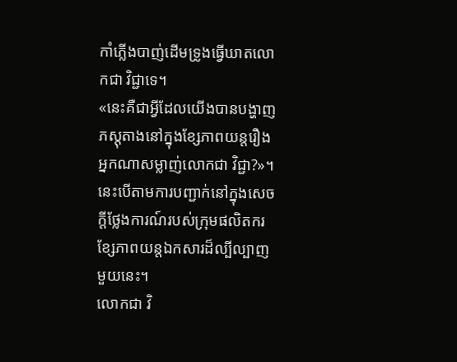កាំភ្លើងបាញ់ដើមទ្រូងធ្វើឃាតលោកជា វិជ្ជាទេ។
«នេះគឺជាអ្វីដែលយើងបានបង្ហាញភស្តុតាងនៅក្នុងខ្សែភាពយន្តរឿងអ្នកណាសម្លាញ់លោកជា វិជ្ជា?»។ នេះបើតាមការបញ្ជាក់នៅក្នុងសេចក្តីថ្លែងការណ៍របស់ក្រុមផលិតករខ្សែភាពយន្តឯកសារដ៏ល្បីល្បាញមួយនេះ។
លោកជា វិ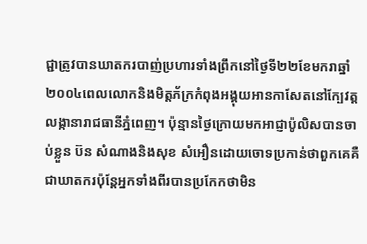ជ្ជាត្រូវបានឃាតករបាញ់ប្រហារទាំងព្រឹកនៅថ្ងៃទី២២ខែមករាឆ្នាំ២០០៤ពេលលោកនិងមិត្តភ័ក្រកំពុងអង្គុយអានកាសែតនៅក្បែវត្តលង្កានារាជធានីភ្នំពេញ។ ប៉ុន្មានថ្ងៃក្រោយមកអាជ្ញាប៉ូលិសបានចាប់ខ្លួន ប៊ន សំណាងនិងសុខ សំអឿនដោយចោទប្រកាន់ថាពួកគេគឺជាឃាតករប៉ុន្តែអ្នកទាំងពីរបានប្រកែកថាមិន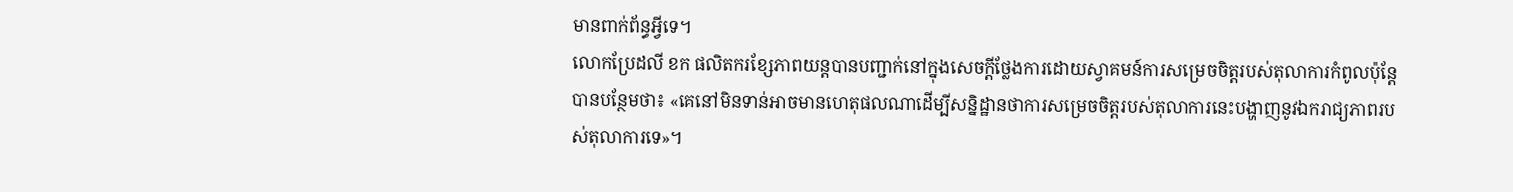មានពាក់ព័ន្ធអ្វីទេ។
លោកប្រែដលី ខក ផលិតករខ្សែភាពយន្តបានបញ្ជាក់នៅក្នុងសេចក្តីថ្លែងការដោយស្វាគមន៍ការសម្រេចចិត្តរបស់តុលាការកំពូលប៉ុន្តែបានបន្ថែមថា៖ «គេនៅមិនទាន់អាចមានហេតុផលណាដើម្បីសន្និដ្ឋានថាការសម្រេចចិត្តរបស់តុលាការនេះបង្ហាញនូវឯករាជ្យភាពរបស់តុលាការទេ»។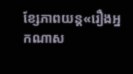ខ្សែភាពយន្ត«រឿងអ្នកណាស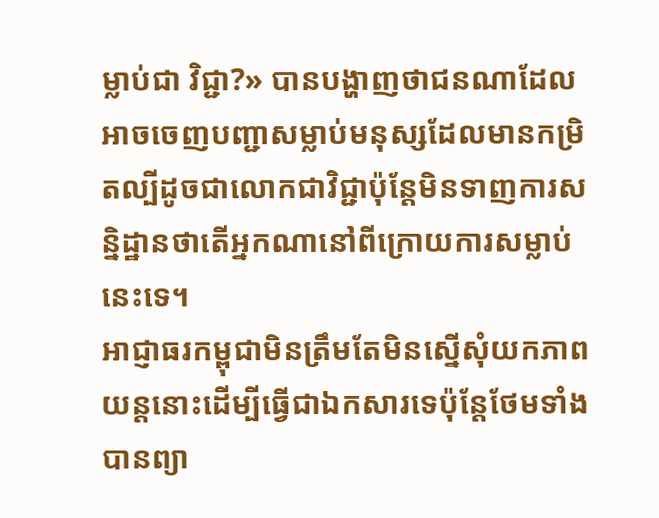ម្លាប់ជា វិជ្ជា?» បានបង្ហាញថាជនណាដែលអាចចេញបញ្ជាសម្លាប់មនុស្សដែលមានកម្រិតល្បីដូចជាលោកជាវិជ្ជាប៉ុន្តែមិនទាញការសន្និដ្ឋានថាតើអ្នកណានៅពីក្រោយការសម្លាប់នេះទេ។
អាជ្ញាធរកម្ពុជាមិនត្រឹមតែមិនស្នើសុំយកភាពយន្តនោះដើម្បីធ្វើជាឯកសារទេប៉ុន្តែថែមទាំងបានព្យា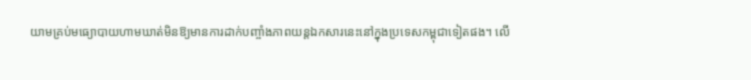យាមគ្រប់មធ្យោបាយហាមឃាត់មិនឱ្យមានការដាក់បញ្ចាំងភាពយន្តឯកសារនេះនៅក្នុងប្រទេសកម្ពុជាទៀតផង។ លើ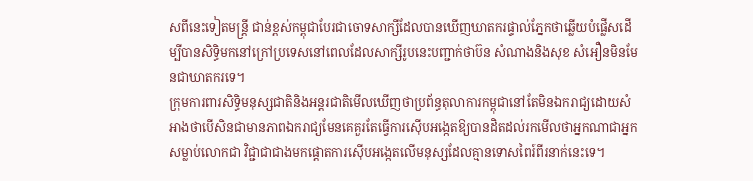សពីនេះទៀតមន្ត្រី ជាន់ខ្ពស់កម្ពុជាបែរជាចោទសាក្សីដែលបានឃើញឃាតករផ្ទាល់ភ្នែកថាឆ្លើយបំផ្លើសដើម្បីបានសិទ្ធិមកនៅក្រៅប្រទេសនៅពេលដែលសាក្សីរូបនេះបញ្ជាក់ថាប៊ន សំណាងនិងសុខ សំអឿនមិនមែនជាឃាតករទេ។
ក្រុមការពារសិទ្ធិមនុស្សជាតិនិងអន្តរជាតិមើលឃើញថាប្រព័ន្ធតុលាការកម្ពុជានៅតែមិនឯករាជ្យដោយសំអាងថាបើសិនជាមានភាពឯករាជ្យមែនគេគួរតែធ្វើការស៊ើបអង្កេតឱ្យបានដិតដល់រកមើលថាអ្នកណាជាអ្នកសម្លាប់លោកជា វិជ្ជាជាជាងមកផ្តោតការស៊ើបអង្កេតលើមនុស្សដែលគ្មានទោសពៃរ៍ពីរនាក់នេះទេ។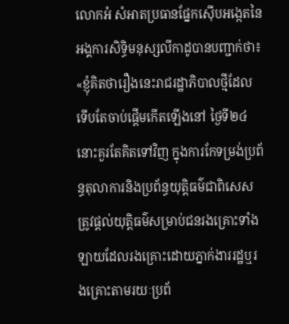លោកអំ សំអាតប្រធានផ្នែកស៊ើបអង្កេតនៃអង្គការសិទ្ធិមនុស្សលីកាដូបានបញ្ជាក់ថា៖
«ខ្ញុំគិតថារឿងនេះរាជរដ្ឋាភិបាលថ្មីដែលទើបតែចាប់ផ្តើមកើតឡើងនៅ ថ្ងៃទី២៤នោះគួរតែគិតទៅវិញ ក្នុងការកែទម្រង់ប្រព័ន្ធតុលាការនិងប្រព័ន្ធយុត្តិធម៌ជាពិសេសត្រូវផ្តល់យុត្តិធម៌សម្រាប់ជនរងគ្រោះទាំងឡាយដែលរងគ្រោះដោយភ្នាក់ងាររដ្ឋឬរងគ្រោះតាមរយៈប្រព័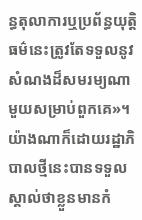ន្ធតុលាការឬប្រព័ន្ធយុត្តិធម៌នេះត្រូវតែទទួលនូវសំណងដ៏សមរម្យណាមួយសម្រាប់ពួកគេ»។
យ៉ាងណាក៏ដោយរដ្ឋាភិបាលថ្មីនេះបានទទួលស្គាល់ថាខ្លួនមានកំ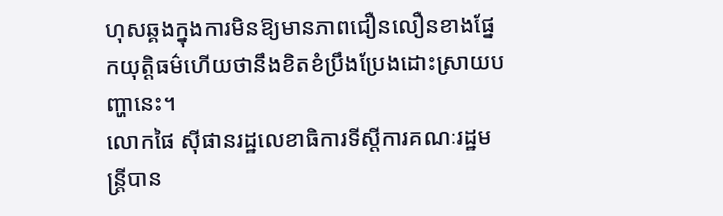ហុសឆ្គងក្នុងការមិនឱ្យមានភាពជឿនលឿនខាងផ្នែកយុត្តិធម៌ហើយថានឹងខិតខំប្រឹងប្រែងដោះស្រាយបញ្ហានេះ។
លោកផៃ ស៊ីផានរដ្ឋលេខាធិការទីស្តីការគណៈរដ្ឋមន្ត្រីបាន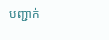បញ្ជាក់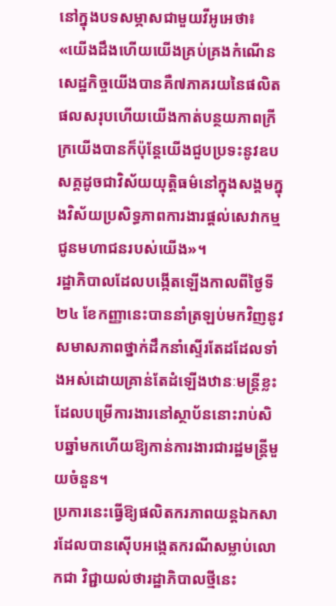នៅក្នុងបទសម្ភាសជាមួយវីអូអេថា៖
«យើងដឹងហើយយើងគ្រប់គ្រងកំណើនសេដ្ឋកិច្ចយើងបានគឺ៧ភាគរយនៃផលិតផលសរុបហើយយើងកាត់បន្ថយភាពក្រីក្រយើងបានក៏ប៉ុន្តែយើងជួបប្រទះនូវឧបសគ្គដូចជាវិស័យយុត្តិធម៌នៅក្នុងសង្គមក្នុងវិស័យប្រសិទ្ធភាពការងារផ្តល់សេវាកម្មជូនមហាជនរបស់យើង»។
រដ្ឋាភិបាលដែលបង្កើតឡើងកាលពីថ្ងៃទី២៤ ខែកញ្ញានេះបាននាំត្រឡប់មកវិញនូវសមាសភាពថ្នាក់ដឹកនាំស្ទើរតែដដែលទាំងអស់ដោយគ្រាន់តែដំឡើងឋានៈមន្រ្តីខ្លះដែលបម្រើការងារនៅស្ថាប័ននោះរាប់សិបឆ្នាំមកហើយឱ្យកាន់ការងារជារដ្ឋមន្ត្រីមួយចំនួន។
ប្រការនេះធ្វើឱ្យផលិតករភាពយន្តឯកសារដែលបានស៊ើបអង្កេតករណីសម្លាប់លោកជា វិជ្ជាយល់ថារដ្ឋាភិបាលថ្មីនេះ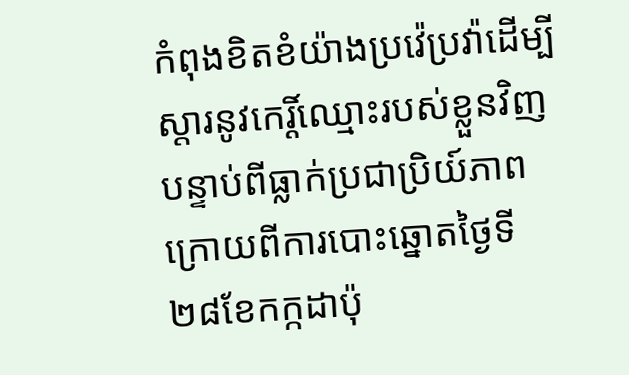កំពុងខិតខំយ៉ាងប្រវ៉េប្រវ៉ាដើម្បីស្តារនូវកេរ្តិ៍ឈ្មោះរបស់ខ្លួនវិញបន្ទាប់ពីធ្លាក់ប្រជាប្រិយ៍ភាពក្រោយពីការបោះឆ្នោតថ្ងៃទី ២៨ខែកក្កដាប៉ុ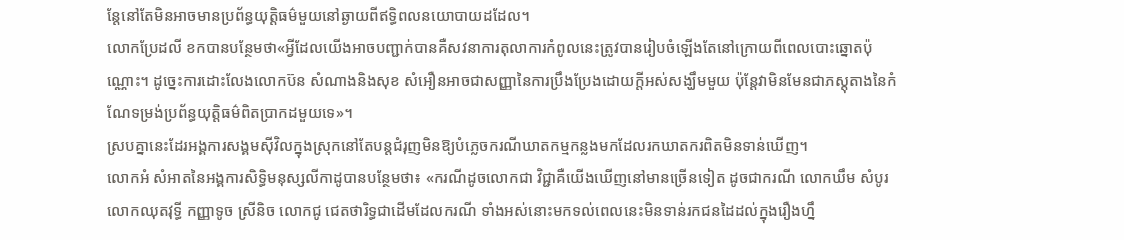ន្តែនៅតែមិនអាចមានប្រព័ន្ធយុត្តិធម៌មួយនៅឆ្ងាយពីឥទ្ធិពលនយោបាយដដែល។
លោកប្រែដលី ខកបានបន្ថែមថា«អ្វីដែលយើងអាចបញ្ជាក់បានគឺសវនាការតុលាការកំពូលនេះត្រូវបានរៀបចំឡើងតែនៅក្រោយពីពេលបោះឆ្នោតប៉ុណ្ណោះ។ ដូច្នេះការដោះលែងលោកប៊ន សំណាងនិងសុខ សំអឿនអាចជាសញ្ញានៃការប្រឹងប្រែងដោយក្តីអស់សង្ឃឹមមួយ ប៉ុន្តែវាមិនមែនជាភស្តុតាងនៃកំណែទម្រង់ប្រព័ន្ធយុត្តិធម៌ពិតប្រាកដមួយទេ»។
ស្របគ្នានេះដែរអង្គការសង្គមស៊ីវិលក្នុងស្រុកនៅតែបន្តជំរុញមិនឱ្យបំភ្លេចករណីឃាតកម្មកន្លងមកដែលរកឃាតករពិតមិនទាន់ឃើញ។
លោកអំ សំអាតនៃអង្គការសិទ្ធិមនុស្សលីកាដូបានបន្ថែមថា៖ «ករណីដូចលោកជា វិជ្ជាគឺយើងឃើញនៅមានច្រើនទៀត ដូចជាករណី លោកឃឹម សំបូរ លោកឈុតវុទ្ធី កញ្ញាទូច ស្រីនិច លោកជូ ជេតថារិទ្ធជាដើមដែលករណី ទាំងអស់នោះមកទល់ពេលនេះមិនទាន់រកជនដៃដល់ក្នុងរឿងហ្នឹ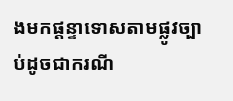ងមកផ្តន្ទាទោសតាមផ្លូវច្បាប់ដូចជាករណី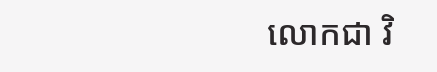លោកជា វិ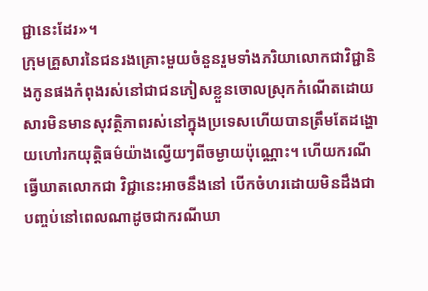ជ្ជានេះដែរ»។
ក្រុមគ្រួសារនៃជនរងគ្រោះមួយចំនួនរួមទាំងភរិយាលោកជាវិជ្ជានិងកូនផងកំពុងរស់នៅជាជនភៀសខ្លួនចោលស្រុកកំណើតដោយសារមិនមានសុវត្ថិភាពរស់នៅក្នុងប្រទេសហើយបានត្រឹមតែដង្ហោយហៅរកយុត្តិធម៌យ៉ាងល្វើយៗពីចម្ងាយប៉ុណ្ណោះ។ ហើយករណីធ្វើឃាតលោកជា វិជ្ជានេះអាចនឹងនៅ បើកចំហរដោយមិនដឹងជាបញ្ចប់នៅពេលណាដូចជាករណីឃា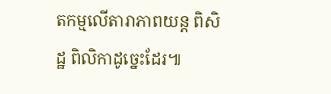តកម្មលើតារាភាពយន្ត ពិសិដ្ឋ ពិលិកាដូច្នេះដែរ៕